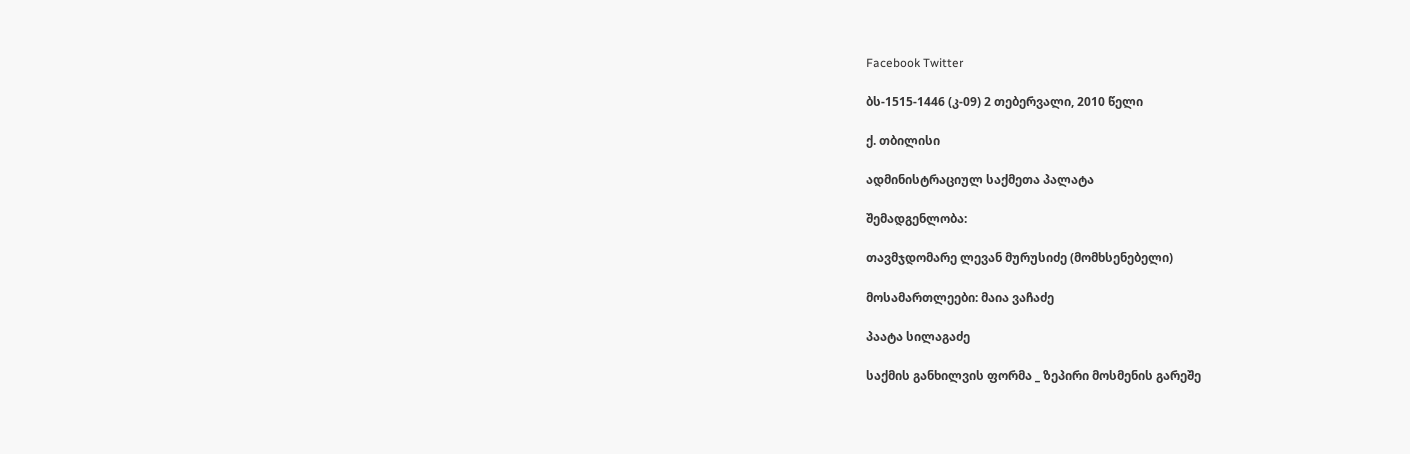Facebook Twitter

ბს-1515-1446 (კ-09) 2 თებერვალი, 2010 წელი

ქ. თბილისი

ადმინისტრაციულ საქმეთა პალატა

შემადგენლობა:

თავმჯდომარე ლევან მურუსიძე (მომხსენებელი)

მოსამართლეები: მაია ვაჩაძე

პაატა სილაგაძე

საქმის განხილვის ფორმა _ ზეპირი მოსმენის გარეშე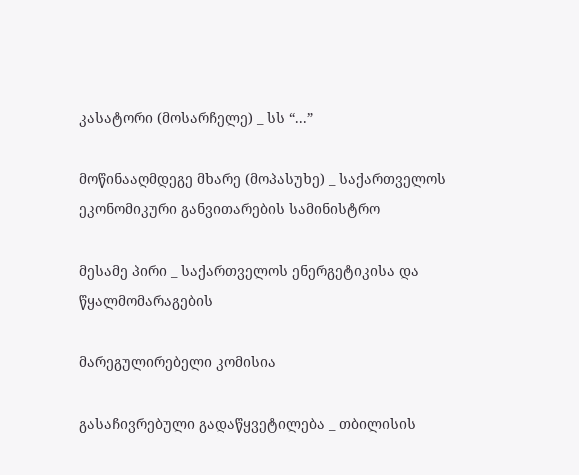კასატორი (მოსარჩელე) _ სს “...”

მოწინააღმდეგე მხარე (მოპასუხე) _ საქართველოს ეკონომიკური განვითარების სამინისტრო

მესამე პირი _ საქართველოს ენერგეტიკისა და წყალმომარაგების

მარეგულირებელი კომისია

გასაჩივრებული გადაწყვეტილება _ თბილისის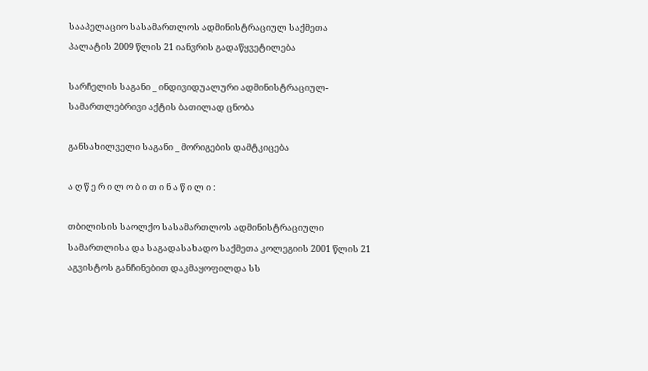სააპელაციო სასამართლოს ადმინისტრაციულ საქმეთა პალატის 2009 წლის 21 იანვრის გადაწყვეტილება

სარჩელის საგანი _ ინდივიდუალური ადმინისტრაციულ-სამართლებრივი აქტის ბათილად ცნობა

განსახილველი საგანი _ მორიგების დამტკიცება

ა ღ წ ე რ ი ლ ო ბ ი თ ი ნ ა წ ი ლ ი :

თბილისის საოლქო სასამართლოს ადმინისტრაციული სამართლისა და საგადასახადო საქმეთა კოლეგიის 2001 წლის 21 აგვისტოს განჩინებით დაკმაყოფილდა სს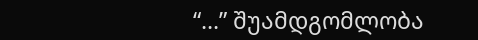“...” შუამდგომლობა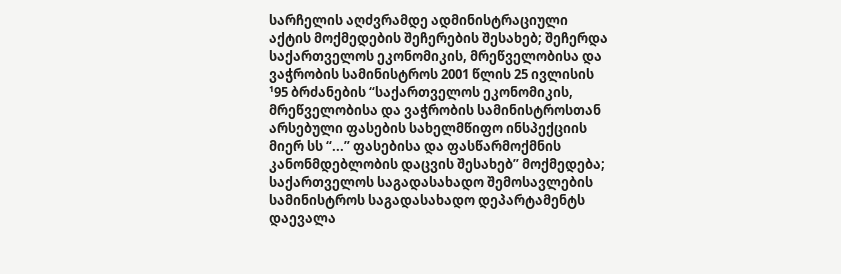სარჩელის აღძვრამდე ადმინისტრაციული აქტის მოქმედების შეჩერების შესახებ; შეჩერდა საქართველოს ეკონომიკის, მრეწველობისა და ვაჭრობის სამინისტროს 2001 წლის 25 ივლისის ¹95 ბრძანების “საქართველოს ეკონომიკის, მრეწველობისა და ვაჭრობის სამინისტროსთან არსებული ფასების სახელმწიფო ინსპექციის მიერ სს “...” ფასებისა და ფასწარმოქმნის კანონმდებლობის დაცვის შესახებ” მოქმედება; საქართველოს საგადასახადო შემოსავლების სამინისტროს საგადასახადო დეპარტამენტს დაევალა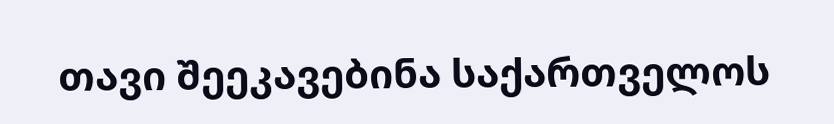თავი შეეკავებინა საქართველოს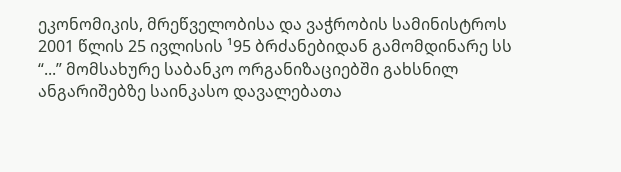ეკონომიკის, მრეწველობისა და ვაჭრობის სამინისტროს 2001 წლის 25 ივლისის ¹95 ბრძანებიდან გამომდინარე სს “...” მომსახურე საბანკო ორგანიზაციებში გახსნილ ანგარიშებზე საინკასო დავალებათა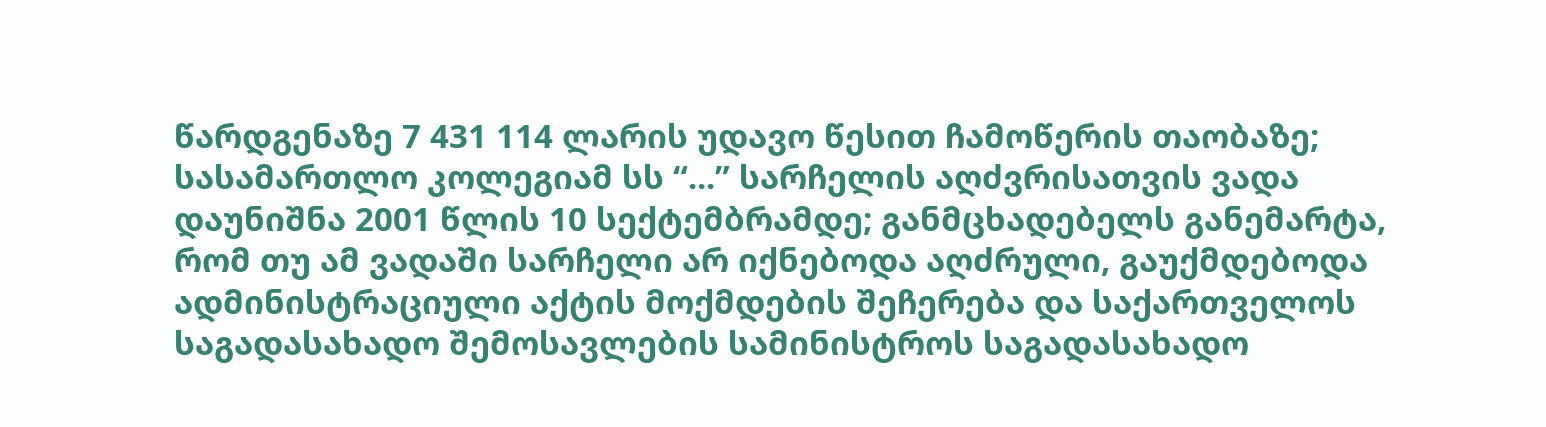წარდგენაზე 7 431 114 ლარის უდავო წესით ჩამოწერის თაობაზე; სასამართლო კოლეგიამ სს “...” სარჩელის აღძვრისათვის ვადა დაუნიშნა 2001 წლის 10 სექტემბრამდე; განმცხადებელს განემარტა, რომ თუ ამ ვადაში სარჩელი არ იქნებოდა აღძრული, გაუქმდებოდა ადმინისტრაციული აქტის მოქმდების შეჩერება და საქართველოს საგადასახადო შემოსავლების სამინისტროს საგადასახადო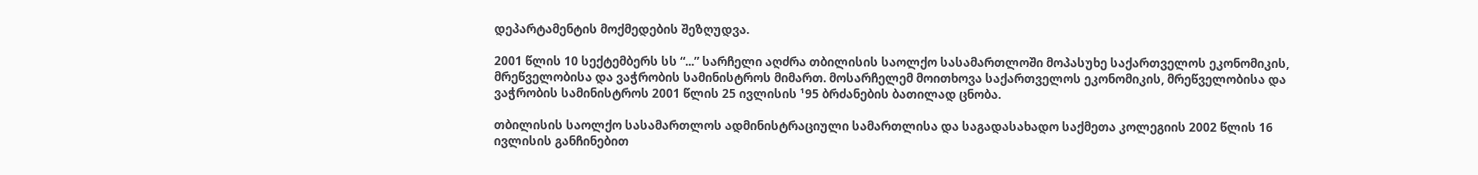დეპარტამენტის მოქმედების შეზღუდვა.

2001 წლის 10 სექტემბერს სს “...” სარჩელი აღძრა თბილისის საოლქო სასამართლოში მოპასუხე საქართველოს ეკონომიკის, მრეწველობისა და ვაჭრობის სამინისტროს მიმართ. მოსარჩელემ მოითხოვა საქართველოს ეკონომიკის, მრეწველობისა და ვაჭრობის სამინისტროს 2001 წლის 25 ივლისის ¹95 ბრძანების ბათილად ცნობა.

თბილისის საოლქო სასამართლოს ადმინისტრაციული სამართლისა და საგადასახადო საქმეთა კოლეგიის 2002 წლის 16 ივლისის განჩინებით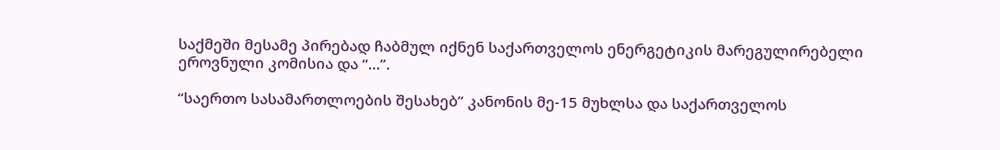საქმეში მესამე პირებად ჩაბმულ იქნენ საქართველოს ენერგეტიკის მარეგულირებელი ეროვნული კომისია და “...”.

“საერთო სასამართლოების შესახებ” კანონის მე-15 მუხლსა და საქართველოს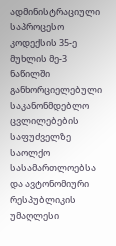ადმინისტრაციული საპროცესო კოდექსის 35-ე მუხლის მე-3 ნაწილში განხორციელებული საკანონმდებლო ცვლილებების საფუძველზე საოლქო სასამართლოებსა და ავტონომიური რესპუბლიკის უმაღლესი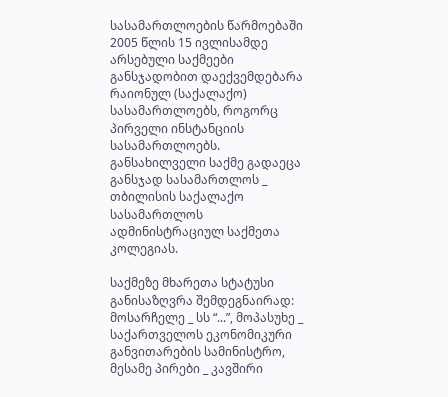სასამართლოების წარმოებაში 2005 წლის 15 ივლისამდე არსებული საქმეები განსჯადობით დაექვემდებარა რაიონულ (საქალაქო) სასამართლოებს, როგორც პირველი ინსტანციის სასამართლოებს. განსახილველი საქმე გადაეცა განსჯად სასამართლოს _ თბილისის საქალაქო სასამართლოს ადმინისტრაციულ საქმეთა კოლეგიას.

საქმეზე მხარეთა სტატუსი განისაზღვრა შემდეგნაირად: მოსარჩელე _ სს “...”, მოპასუხე _ საქართველოს ეკონომიკური განვითარების სამინისტრო, მესამე პირები _ კავშირი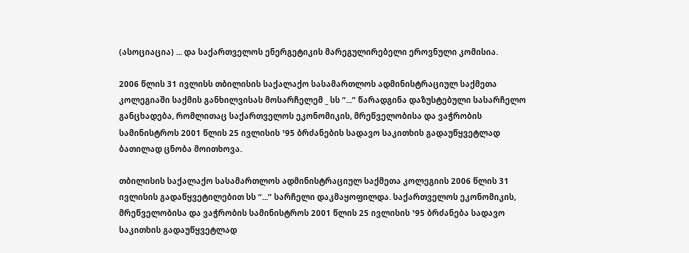(ასოციაცია) ... და საქართველოს ენერგეტიკის მარეგულირებელი ეროვნული კომისია.

2006 წლის 31 ივლისს თბილისის საქალაქო სასამართლოს ადმინისტრაციულ საქმეთა კოლეგიაში საქმის განხილვისას მოსარჩელემ _ სს “...” წარადგინა დაზუსტებული სასარჩელო განცხადება, რომლითაც საქართველოს ეკონომიკის, მრეწველობისა და ვაჭრობის სამინისტროს 2001 წლის 25 ივლისის ¹95 ბრძანების სადავო საკითხის გადაუწყვეტლად ბათილად ცნობა მოითხოვა.

თბილისის საქალაქო სასამართლოს ადმინისტრაციულ საქმეთა კოლეგიის 2006 წლის 31 ივლისის გადაწყვეტილებით სს “...” სარჩელი დაკმაყოფილდა. საქართველოს ეკონომიკის, მრეწველობისა და ვაჭრობის სამინისტროს 2001 წლის 25 ივლისის ¹95 ბრძანება სადავო საკითხის გადაუწყვეტლად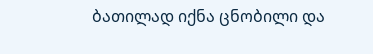ბათილად იქნა ცნობილი და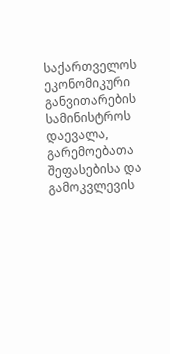საქართველოს ეკონომიკური განვითარების სამინისტროს დაევალა, გარემოებათა შეფასებისა და გამოკვლევის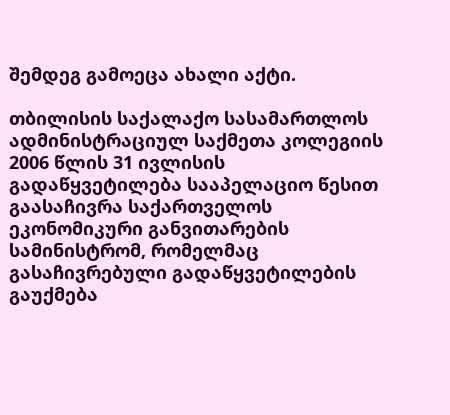შემდეგ გამოეცა ახალი აქტი.

თბილისის საქალაქო სასამართლოს ადმინისტრაციულ საქმეთა კოლეგიის 2006 წლის 31 ივლისის გადაწყვეტილება სააპელაციო წესით გაასაჩივრა საქართველოს ეკონომიკური განვითარების სამინისტრომ, რომელმაც გასაჩივრებული გადაწყვეტილების გაუქმება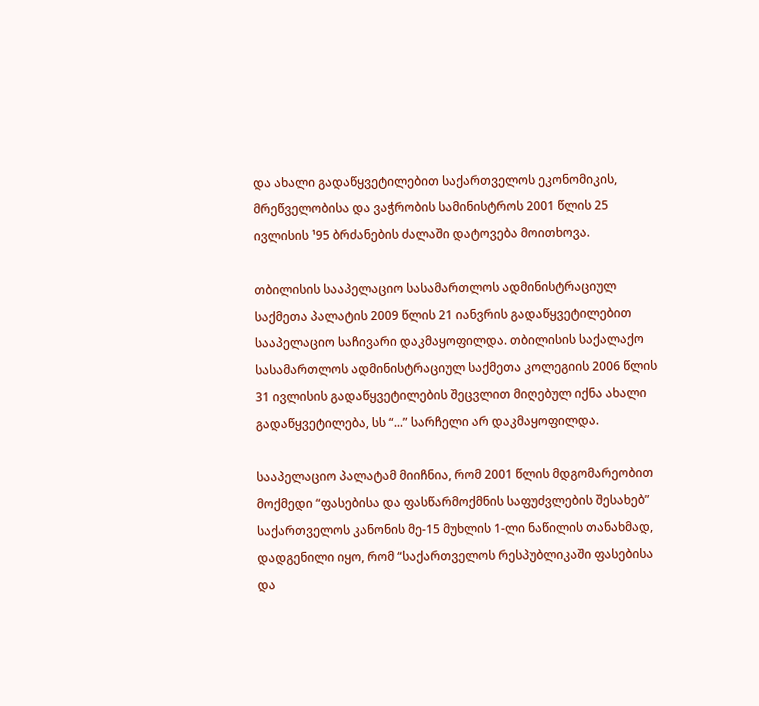და ახალი გადაწყვეტილებით საქართველოს ეკონომიკის, მრეწველობისა და ვაჭრობის სამინისტროს 2001 წლის 25 ივლისის ¹95 ბრძანების ძალაში დატოვება მოითხოვა.

თბილისის სააპელაციო სასამართლოს ადმინისტრაციულ საქმეთა პალატის 2009 წლის 21 იანვრის გადაწყვეტილებით სააპელაციო საჩივარი დაკმაყოფილდა. თბილისის საქალაქო სასამართლოს ადმინისტრაციულ საქმეთა კოლეგიის 2006 წლის 31 ივლისის გადაწყვეტილების შეცვლით მიღებულ იქნა ახალი გადაწყვეტილება, სს “...” სარჩელი არ დაკმაყოფილდა.

სააპელაციო პალატამ მიიჩნია, რომ 2001 წლის მდგომარეობით მოქმედი “ფასებისა და ფასწარმოქმნის საფუძვლების შესახებ” საქართველოს კანონის მე-15 მუხლის 1-ლი ნაწილის თანახმად, დადგენილი იყო, რომ “საქართველოს რესპუბლიკაში ფასებისა და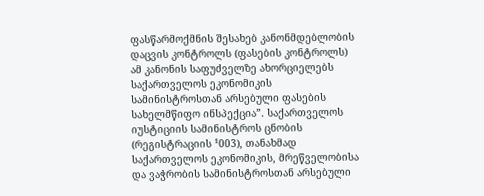ფასწარმოქმნის შესახებ კანონმდებლობის დაცვის კონტროლს (ფასების კონტროლს) ამ კანონის საფუძველზე ახორციელებს საქართველოს ეკონომიკის სამინისტროსთან არსებული ფასების სახელმწიფო ინსპექცია”. საქართველოს იუსტიციის სამინისტროს ცნობის (რეგისტრაციის ¹003), თანახმად საქართველოს ეკონომიკის, მრეწველობისა და ვაჭრობის სამინისტროსთან არსებული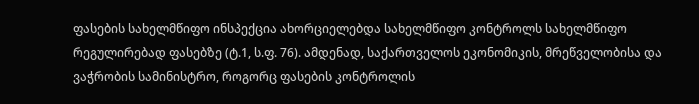ფასების სახელმწიფო ინსპექცია ახორციელებდა სახელმწიფო კონტროლს სახელმწიფო რეგულირებად ფასებზე (ტ.1, ს.ფ. 76). ამდენად, საქართველოს ეკონომიკის, მრეწველობისა და ვაჭრობის სამინისტრო, როგორც ფასების კონტროლის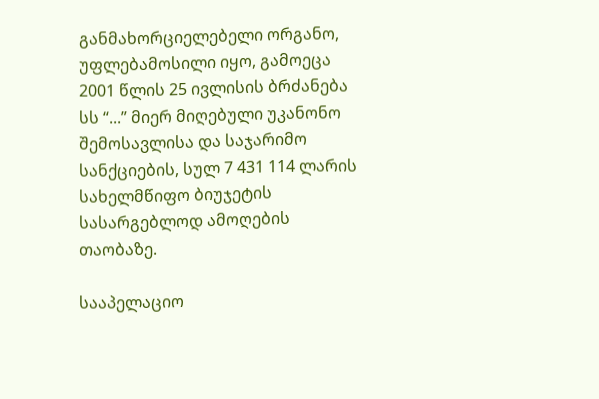განმახორციელებელი ორგანო, უფლებამოსილი იყო, გამოეცა 2001 წლის 25 ივლისის ბრძანება სს “...” მიერ მიღებული უკანონო შემოსავლისა და საჯარიმო სანქციების, სულ 7 431 114 ლარის სახელმწიფო ბიუჯეტის სასარგებლოდ ამოღების თაობაზე.

სააპელაციო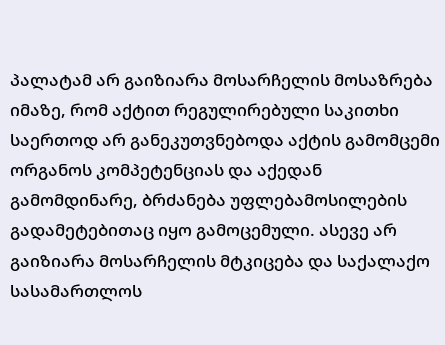პალატამ არ გაიზიარა მოსარჩელის მოსაზრება იმაზე, რომ აქტით რეგულირებული საკითხი საერთოდ არ განეკუთვნებოდა აქტის გამომცემი ორგანოს კომპეტენციას და აქედან გამომდინარე, ბრძანება უფლებამოსილების გადამეტებითაც იყო გამოცემული. ასევე არ გაიზიარა მოსარჩელის მტკიცება და საქალაქო სასამართლოს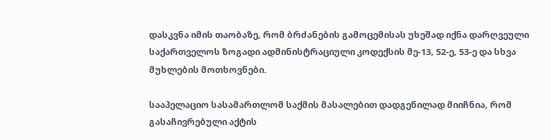დასკვნა იმის თაობაზე, რომ ბრძანების გამოცემისას უხეშად იქნა დარღვეული საქართველოს ზოგადი ადმინისტრაციული კოდექსის მე-13, 52-ე, 53-ე და სხვა მუხლების მოთხოვნები.

სააპელაციო სასამართლომ საქმის მასალებით დადგენილად მიიჩნია, რომ გასაჩივრებული აქტის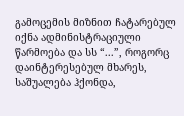გამოცემის მიზნით ჩატარებულ იქნა ადმინისტრაციული წარმოება და სს “...”, როგორც დაინტერესებულ მხარეს, საშუალება ჰქონდა,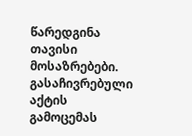წარედგინა თავისი მოსაზრებები. გასაჩივრებული აქტის გამოცემას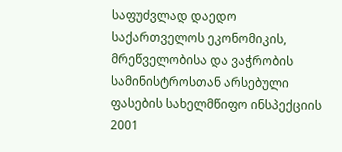საფუძვლად დაედო საქართველოს ეკონომიკის, მრეწველობისა და ვაჭრობის სამინისტროსთან არსებული ფასების სახელმწიფო ინსპექციის 2001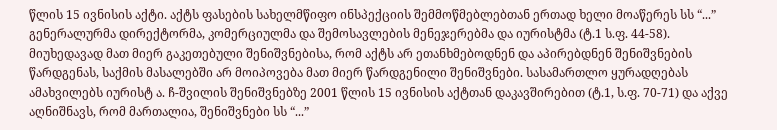წლის 15 ივნისის აქტი. აქტს ფასების სახელმწიფო ინსპექციის შემმოწმებლებთან ერთად ხელი მოაწერეს სს “...” გენერალურმა დირექტორმა, კომერციულმა და შემოსავლების მენეჯერებმა და იურისტმა (ტ.1 ს.ფ. 44-58). მიუხედავად მათ მიერ გაკეთებული შენიშვნებისა, რომ აქტს არ ეთანხმებოდნენ და აპირებდნენ შენიშვნების წარდგენას, საქმის მასალებში არ მოიპოვება მათ მიერ წარდგენილი შენიშვნები. სასამართლო ყურადღებას ამახვილებს იურისტ ა. ჩ-შვილის შენიშვნებზე 2001 წლის 15 ივნისის აქტთან დაკავშირებით (ტ.1, ს.ფ. 70-71) და აქვე აღნიშნავს, რომ მართალია, შენიშვნები სს “...”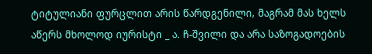ტიტულიანი ფურცლით არის წარდგენილი, მაგრამ მას ხელს აწერს მხოლოდ იურისტი _ ა. ჩ-შვილი და არა საზოგადოების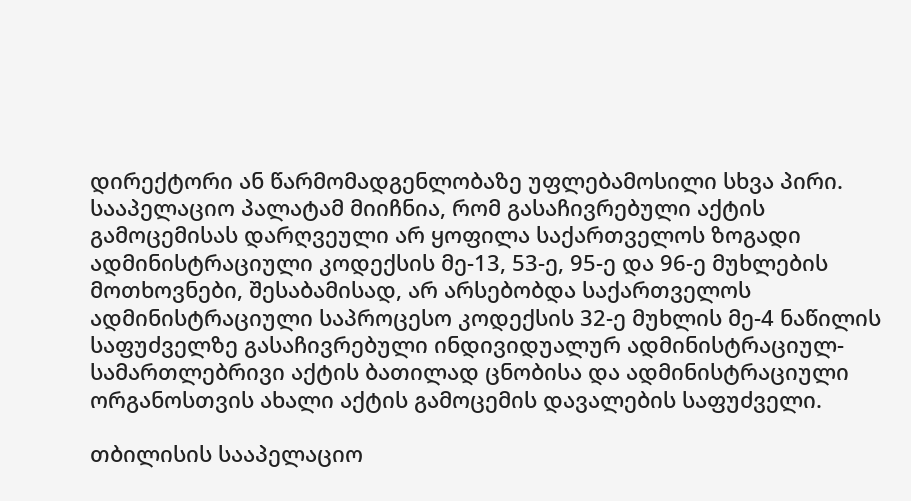დირექტორი ან წარმომადგენლობაზე უფლებამოსილი სხვა პირი. სააპელაციო პალატამ მიიჩნია, რომ გასაჩივრებული აქტის გამოცემისას დარღვეული არ ყოფილა საქართველოს ზოგადი ადმინისტრაციული კოდექსის მე-13, 53-ე, 95-ე და 96-ე მუხლების მოთხოვნები, შესაბამისად, არ არსებობდა საქართველოს ადმინისტრაციული საპროცესო კოდექსის 32-ე მუხლის მე-4 ნაწილის საფუძველზე გასაჩივრებული ინდივიდუალურ ადმინისტრაციულ-სამართლებრივი აქტის ბათილად ცნობისა და ადმინისტრაციული ორგანოსთვის ახალი აქტის გამოცემის დავალების საფუძველი.

თბილისის სააპელაციო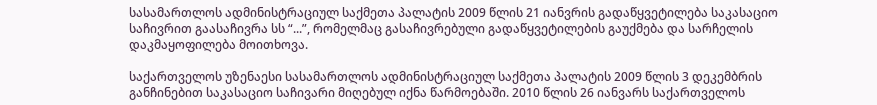სასამართლოს ადმინისტრაციულ საქმეთა პალატის 2009 წლის 21 იანვრის გადაწყვეტილება საკასაციო საჩივრით გაასაჩივრა სს “...”, რომელმაც გასაჩივრებული გადაწყვეტილების გაუქმება და სარჩელის დაკმაყოფილება მოითხოვა.

საქართველოს უზენაესი სასამართლოს ადმინისტრაციულ საქმეთა პალატის 2009 წლის 3 დეკემბრის განჩინებით საკასაციო საჩივარი მიღებულ იქნა წარმოებაში. 2010 წლის 26 იანვარს საქართველოს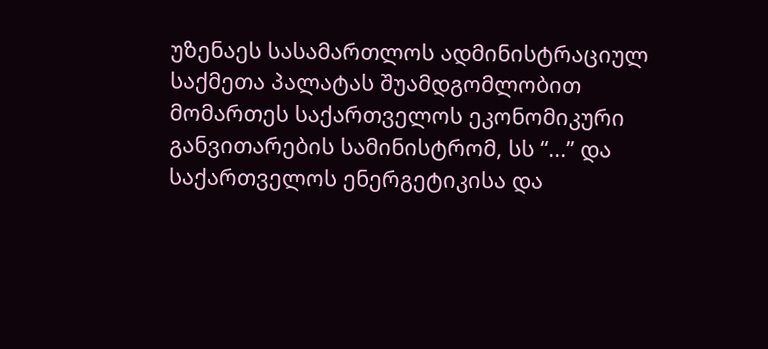უზენაეს სასამართლოს ადმინისტრაციულ საქმეთა პალატას შუამდგომლობით მომართეს საქართველოს ეკონომიკური განვითარების სამინისტრომ, სს “...” და საქართველოს ენერგეტიკისა და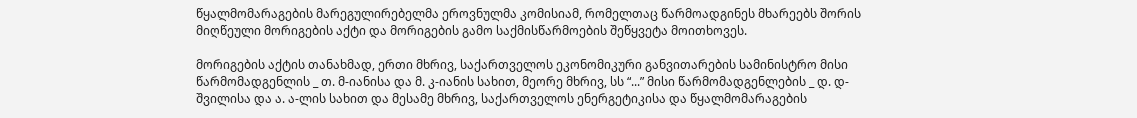წყალმომარაგების მარეგულირებელმა ეროვნულმა კომისიამ, რომელთაც წარმოადგინეს მხარეებს შორის მიღწეული მორიგების აქტი და მორიგების გამო საქმისწარმოების შეწყვეტა მოითხოვეს.

მორიგების აქტის თანახმად, ერთი მხრივ, საქართველოს ეკონომიკური განვითარების სამინისტრო მისი წარმომადგენლის _ თ. მ-იანისა და მ. კ-იანის სახით, მეორე მხრივ, სს “...” მისი წარმომადგენლების _ დ. დ-შვილისა და ა. ა-ლის სახით და მესამე მხრივ, საქართველოს ენერგეტიკისა და წყალმომარაგების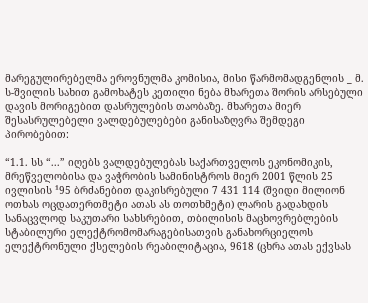მარეგულირებელმა ეროვნულმა კომისია, მისი წარმომადგენლის _ მ. ს-შვილის სახით გამოხატეს კეთილი ნება მხარეთა შორის არსებული დავის მორიგებით დასრულების თაობაზე. მხარეთა მიერ შესასრულებელი ვალდებულებები განისაზღვრა შემდეგი პირობებით:

“1.1. სს “...” იღებს ვალდებულებას საქართველოს ეკონომიკის, მრეწველობისა და ვაჭრობის სამინისტროს მიერ 2001 წლის 25 ივლისის ¹95 ბრძანებით დაკისრებული 7 431 114 (შვიდი მილიონ ოთხას ოცდათერთმეტი ათას ას თოთხმეტი) ლარის გადახდის სანაცვლოდ საკუთარი სახსრებით, თბილისის მაცხოვრებლების სტაბილური ელექტრომომარაგებისათვის განახორციელოს ელექტრონული ქსელების რეაბილიტაცია, 9618 (ცხრა ათას ექვსას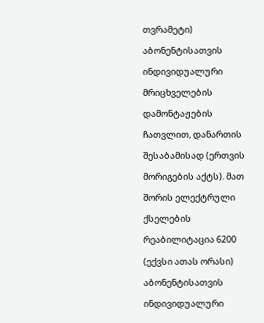თვრამეტი) აბონენტისათვის ინდივიდუალური მრიცხველების დამონტაჟების ჩათვლით, დანართის შესაბამისად (ერთვის მორიგების აქტს). მათ შორის ელექტრული ქსელების რეაბილიტაცია 6200 (ექვსი ათას ორასი) აბონენტისათვის ინდივიდუალური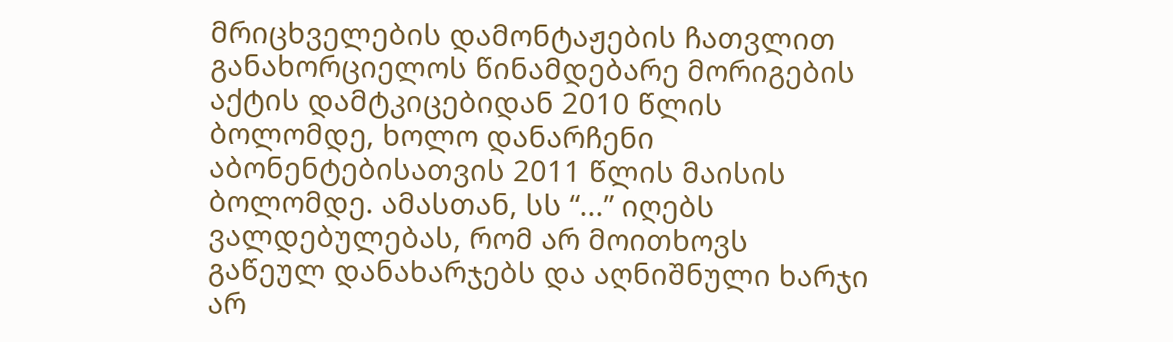მრიცხველების დამონტაჟების ჩათვლით განახორციელოს წინამდებარე მორიგების აქტის დამტკიცებიდან 2010 წლის ბოლომდე, ხოლო დანარჩენი აბონენტებისათვის 2011 წლის მაისის ბოლომდე. ამასთან, სს “...” იღებს ვალდებულებას, რომ არ მოითხოვს გაწეულ დანახარჯებს და აღნიშნული ხარჯი არ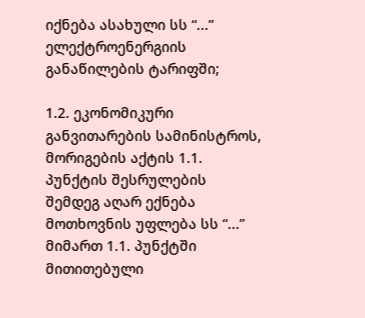იქნება ასახული სს “...” ელექტროენერგიის განაწილების ტარიფში;

1.2. ეკონომიკური განვითარების სამინისტროს, მორიგების აქტის 1.1. პუნქტის შესრულების შემდეგ აღარ ექნება მოთხოვნის უფლება სს “...” მიმართ 1.1. პუნქტში მითითებული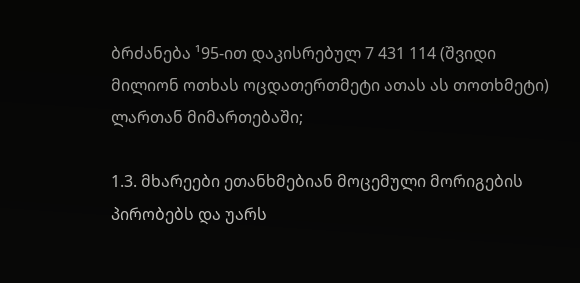ბრძანება ¹95-ით დაკისრებულ 7 431 114 (შვიდი მილიონ ოთხას ოცდათერთმეტი ათას ას თოთხმეტი) ლართან მიმართებაში;

1.3. მხარეები ეთანხმებიან მოცემული მორიგების პირობებს და უარს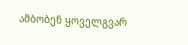ამბობენ ყოველგვარ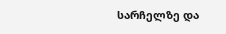სარჩელზე და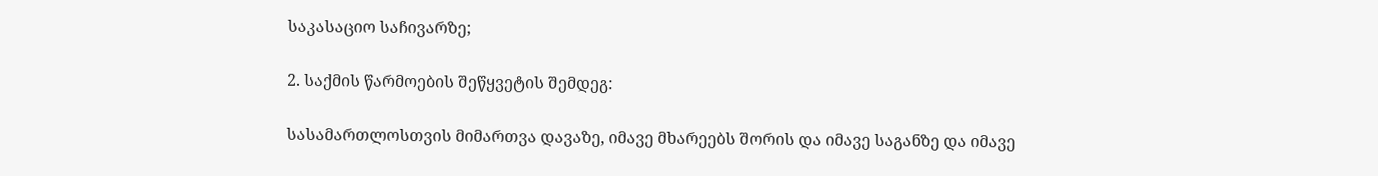საკასაციო საჩივარზე;

2. საქმის წარმოების შეწყვეტის შემდეგ:

სასამართლოსთვის მიმართვა დავაზე, იმავე მხარეებს შორის და იმავე საგანზე და იმავე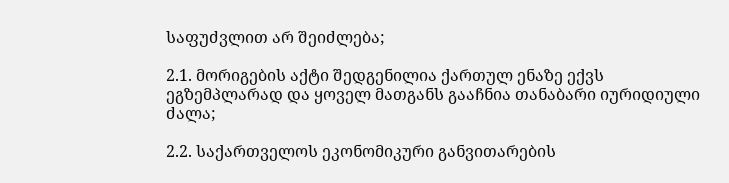საფუძვლით არ შეიძლება;

2.1. მორიგების აქტი შედგენილია ქართულ ენაზე ექვს ეგზემპლარად და ყოველ მათგანს გააჩნია თანაბარი იურიდიული ძალა;

2.2. საქართველოს ეკონომიკური განვითარების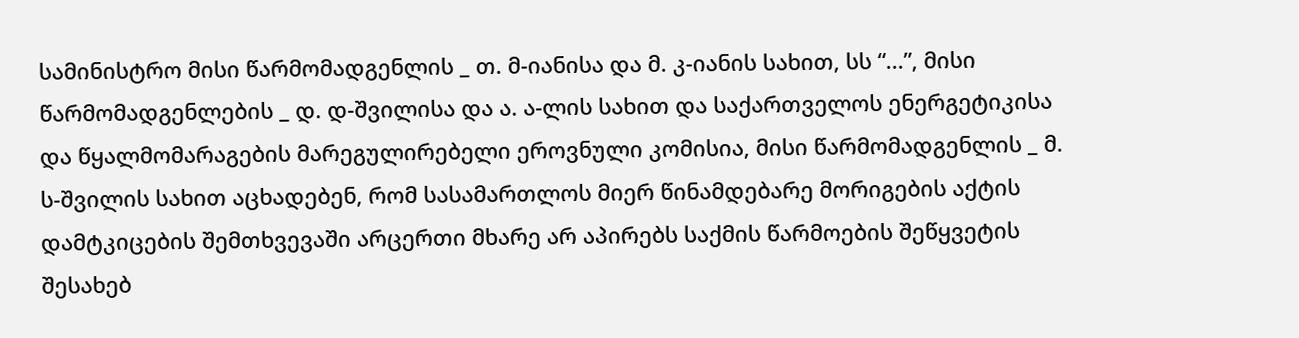სამინისტრო მისი წარმომადგენლის _ თ. მ-იანისა და მ. კ-იანის სახით, სს “...”, მისი წარმომადგენლების _ დ. დ-შვილისა და ა. ა-ლის სახით და საქართველოს ენერგეტიკისა და წყალმომარაგების მარეგულირებელი ეროვნული კომისია, მისი წარმომადგენლის _ მ. ს-შვილის სახით აცხადებენ, რომ სასამართლოს მიერ წინამდებარე მორიგების აქტის დამტკიცების შემთხვევაში არცერთი მხარე არ აპირებს საქმის წარმოების შეწყვეტის შესახებ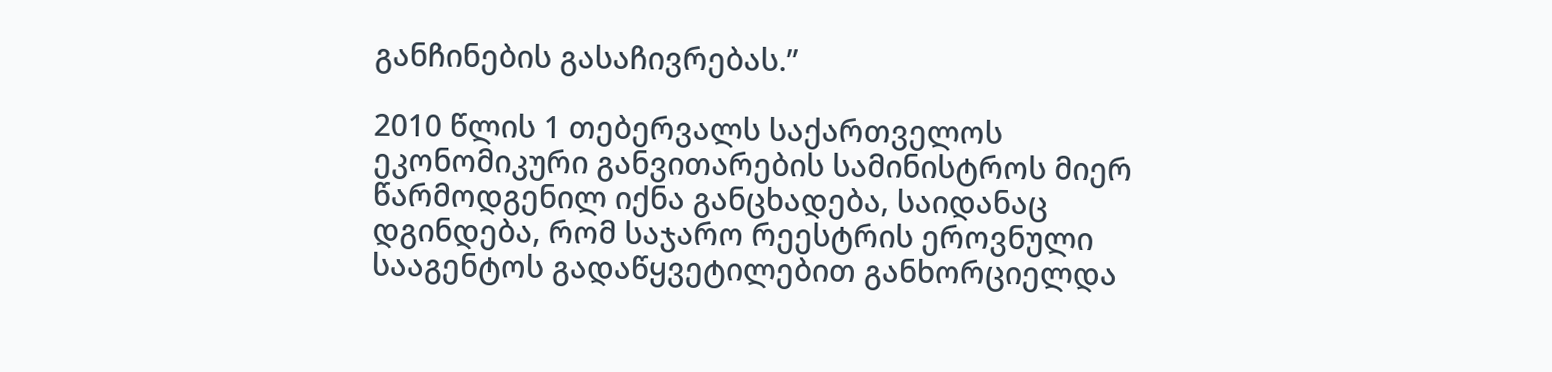განჩინების გასაჩივრებას.”

2010 წლის 1 თებერვალს საქართველოს ეკონომიკური განვითარების სამინისტროს მიერ წარმოდგენილ იქნა განცხადება, საიდანაც დგინდება, რომ საჯარო რეესტრის ეროვნული სააგენტოს გადაწყვეტილებით განხორციელდა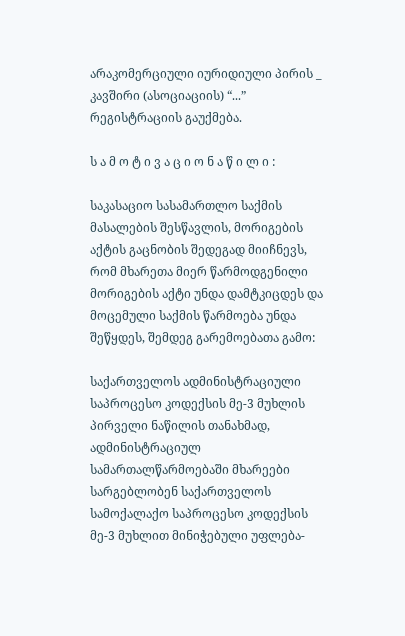არაკომერციული იურიდიული პირის _ კავშირი (ასოციაციის) “...” რეგისტრაციის გაუქმება.

ს ა მ ო ტ ი ვ ა ც ი ო ნ ა წ ი ლ ი :

საკასაციო სასამართლო საქმის მასალების შესწავლის, მორიგების აქტის გაცნობის შედეგად მიიჩნევს, რომ მხარეთა მიერ წარმოდგენილი მორიგების აქტი უნდა დამტკიცდეს და მოცემული საქმის წარმოება უნდა შეწყდეს, შემდეგ გარემოებათა გამო:

საქართველოს ადმინისტრაციული საპროცესო კოდექსის მე-3 მუხლის პირველი ნაწილის თანახმად, ადმინისტრაციულ სამართალწარმოებაში მხარეები სარგებლობენ საქართველოს სამოქალაქო საპროცესო კოდექსის მე-3 მუხლით მინიჭებული უფლება-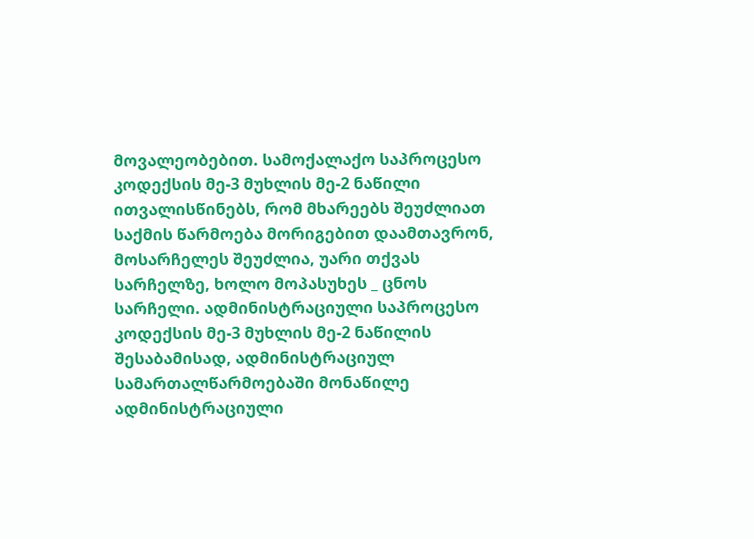მოვალეობებით. სამოქალაქო საპროცესო კოდექსის მე-3 მუხლის მე-2 ნაწილი ითვალისწინებს, რომ მხარეებს შეუძლიათ საქმის წარმოება მორიგებით დაამთავრონ, მოსარჩელეს შეუძლია, უარი თქვას სარჩელზე, ხოლო მოპასუხეს _ ცნოს სარჩელი. ადმინისტრაციული საპროცესო კოდექსის მე-3 მუხლის მე-2 ნაწილის შესაბამისად, ადმინისტრაციულ სამართალწარმოებაში მონაწილე ადმინისტრაციული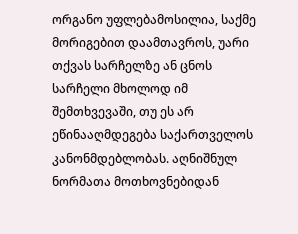ორგანო უფლებამოსილია, საქმე მორიგებით დაამთავროს, უარი თქვას სარჩელზე ან ცნოს სარჩელი მხოლოდ იმ შემთხვევაში, თუ ეს არ ეწინააღმდეგება საქართველოს კანონმდებლობას. აღნიშნულ ნორმათა მოთხოვნებიდან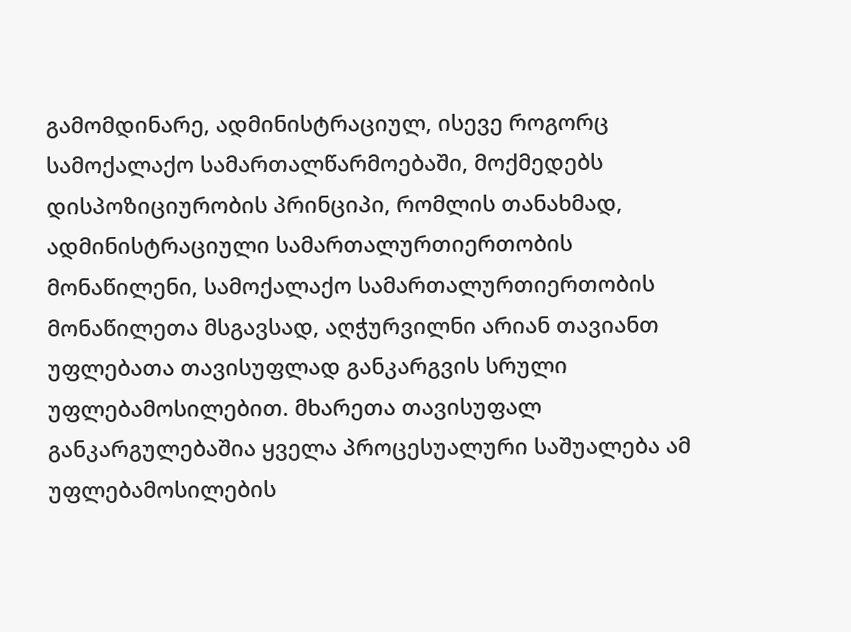გამომდინარე, ადმინისტრაციულ, ისევე როგორც სამოქალაქო სამართალწარმოებაში, მოქმედებს დისპოზიციურობის პრინციპი, რომლის თანახმად, ადმინისტრაციული სამართალურთიერთობის მონაწილენი, სამოქალაქო სამართალურთიერთობის მონაწილეთა მსგავსად, აღჭურვილნი არიან თავიანთ უფლებათა თავისუფლად განკარგვის სრული უფლებამოსილებით. მხარეთა თავისუფალ განკარგულებაშია ყველა პროცესუალური საშუალება ამ უფლებამოსილების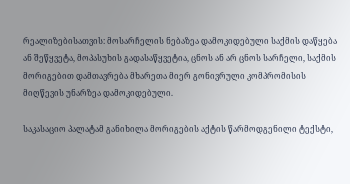რეალიზებისათვის: მოსარჩელის ნებაზეა დამოკიდებული საქმის დაწყება ან შეწყვეტა, მოპასუხის გადასაწყვეტია, ცნოს ან არ ცნოს სარჩელი, საქმის მორიგებით დამთავრება მხარეთა მიერ გონივრული კომპრომისის მიღწევის უნარზეა დამოკიდებული.

საკასაციო პალატამ განიხილა მორიგების აქტის წარმოდგენილი ტექსტი,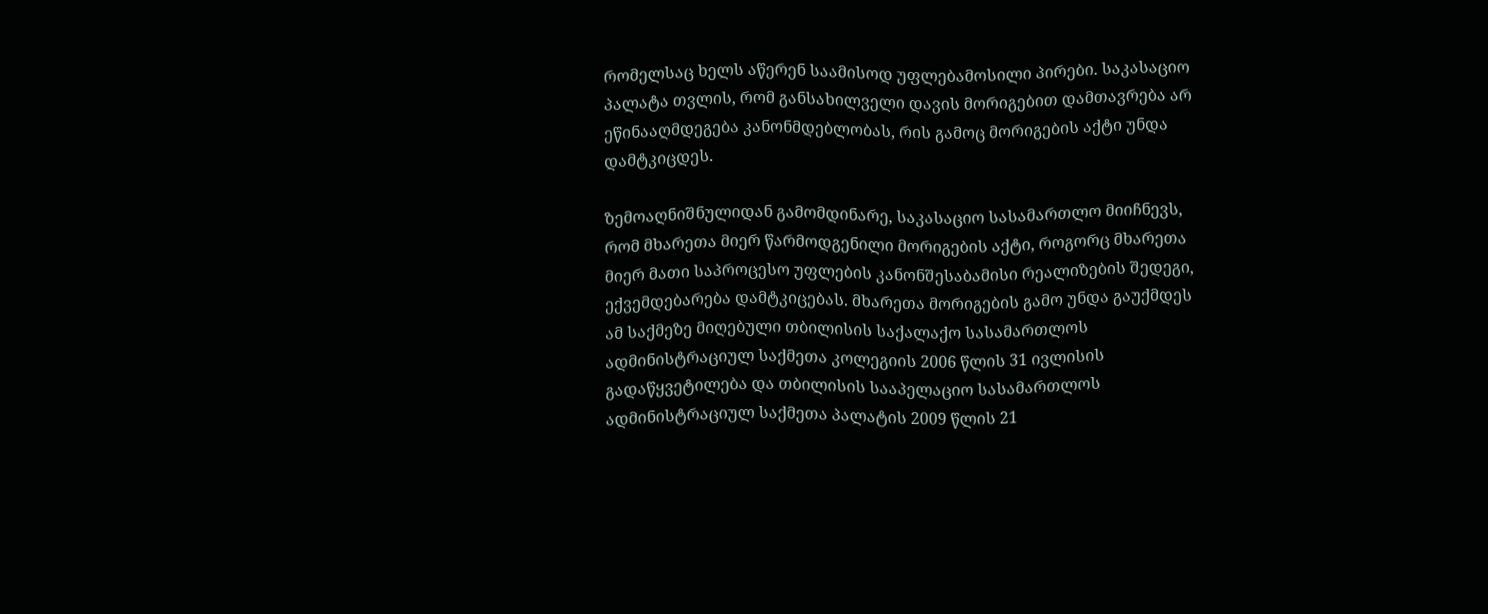რომელსაც ხელს აწერენ საამისოდ უფლებამოსილი პირები. საკასაციო პალატა თვლის, რომ განსახილველი დავის მორიგებით დამთავრება არ ეწინააღმდეგება კანონმდებლობას, რის გამოც მორიგების აქტი უნდა დამტკიცდეს.

ზემოაღნიშნულიდან გამომდინარე, საკასაციო სასამართლო მიიჩნევს, რომ მხარეთა მიერ წარმოდგენილი მორიგების აქტი, როგორც მხარეთა მიერ მათი საპროცესო უფლების კანონშესაბამისი რეალიზების შედეგი, ექვემდებარება დამტკიცებას. მხარეთა მორიგების გამო უნდა გაუქმდეს ამ საქმეზე მიღებული თბილისის საქალაქო სასამართლოს ადმინისტრაციულ საქმეთა კოლეგიის 2006 წლის 31 ივლისის გადაწყვეტილება და თბილისის სააპელაციო სასამართლოს ადმინისტრაციულ საქმეთა პალატის 2009 წლის 21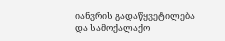იანვრის გადაწყვეტილება და სამოქალაქო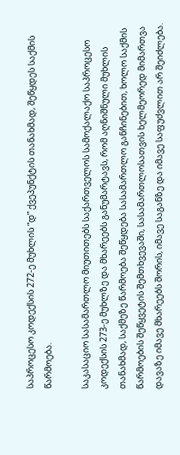საპროცესო კოდექსის 272-ე მუხლის “დ” ქვეპუნქტის თანახმად, შეწყდეს საქმის წარმოება.

საკასაციო სასამართლო მიუთითებს საქართველოს სამოქალაქო საპროცესო კოდექსის 273-ე მუხლზე და მხარეებს განუმარტავს, რომ აღნიშნული მუხლის თანახმად, საქმეზე წარმოება შეწყდება სასამართლო განჩინებით, ხოლო საქმის წარმოების შეწყვეტის შემთხვევაში, სასამართლოსათვის ხელმეორედ მიმართვა დავაზე იმავე მხარეებს შორის, იმავე საგანზე და იმავე საფუძვლით არ შეიძლება.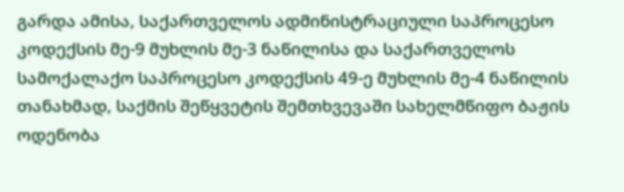გარდა ამისა, საქართველოს ადმინისტრაციული საპროცესო კოდექსის მე-9 მუხლის მე-3 ნაწილისა და საქართველოს სამოქალაქო საპროცესო კოდექსის 49-ე მუხლის მე-4 ნაწილის თანახმად, საქმის შეწყვეტის შემთხვევაში სახელმწიფო ბაჟის ოდენობა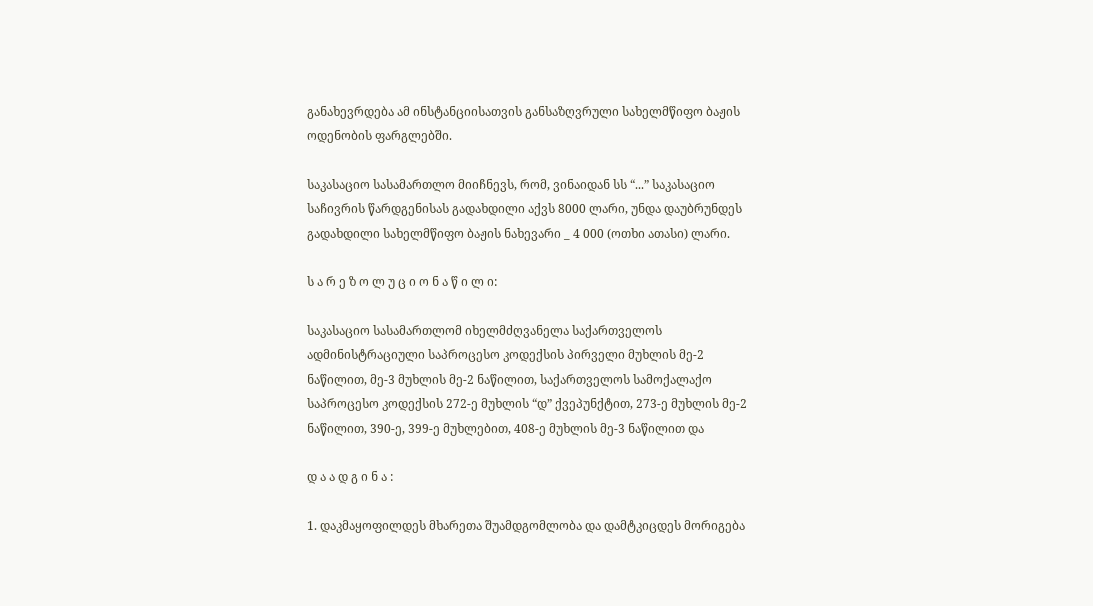განახევრდება ამ ინსტანციისათვის განსაზღვრული სახელმწიფო ბაჟის ოდენობის ფარგლებში.

საკასაციო სასამართლო მიიჩნევს, რომ, ვინაიდან სს “...” საკასაციო საჩივრის წარდგენისას გადახდილი აქვს 8000 ლარი, უნდა დაუბრუნდეს გადახდილი სახელმწიფო ბაჟის ნახევარი _ 4 000 (ოთხი ათასი) ლარი.

ს ა რ ე ზ ო ლ უ ც ი ო ნ ა წ ი ლ ი:

საკასაციო სასამართლომ იხელმძღვანელა საქართველოს ადმინისტრაციული საპროცესო კოდექსის პირველი მუხლის მე-2 ნაწილით, მე-3 მუხლის მე-2 ნაწილით, საქართველოს სამოქალაქო საპროცესო კოდექსის 272-ე მუხლის “დ” ქვეპუნქტით, 273-ე მუხლის მე-2 ნაწილით, 390-ე, 399-ე მუხლებით, 408-ე მუხლის მე-3 ნაწილით და

დ ა ა დ გ ი ნ ა :

1. დაკმაყოფილდეს მხარეთა შუამდგომლობა და დამტკიცდეს მორიგება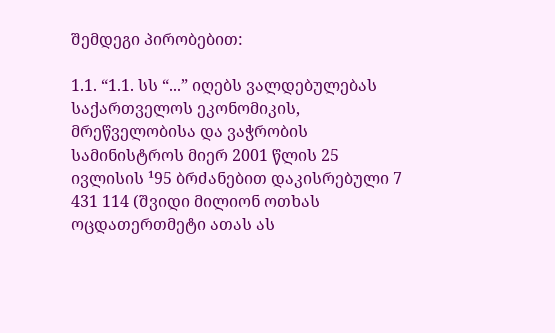შემდეგი პირობებით:

1.1. “1.1. სს “...” იღებს ვალდებულებას საქართველოს ეკონომიკის, მრეწველობისა და ვაჭრობის სამინისტროს მიერ 2001 წლის 25 ივლისის ¹95 ბრძანებით დაკისრებული 7 431 114 (შვიდი მილიონ ოთხას ოცდათერთმეტი ათას ას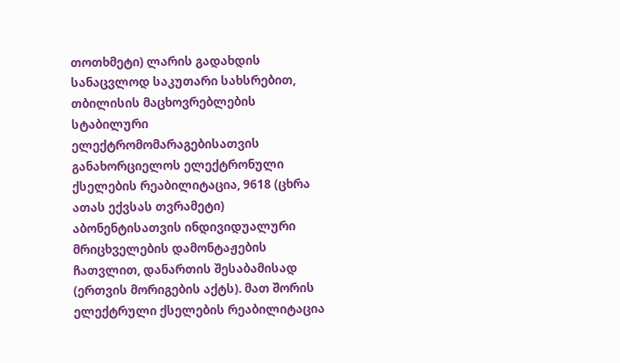თოთხმეტი) ლარის გადახდის სანაცვლოდ საკუთარი სახსრებით, თბილისის მაცხოვრებლების სტაბილური ელექტრომომარაგებისათვის განახორციელოს ელექტრონული ქსელების რეაბილიტაცია, 9618 (ცხრა ათას ექვსას თვრამეტი) აბონენტისათვის ინდივიდუალური მრიცხველების დამონტაჟების ჩათვლით, დანართის შესაბამისად (ერთვის მორიგების აქტს). მათ შორის ელექტრული ქსელების რეაბილიტაცია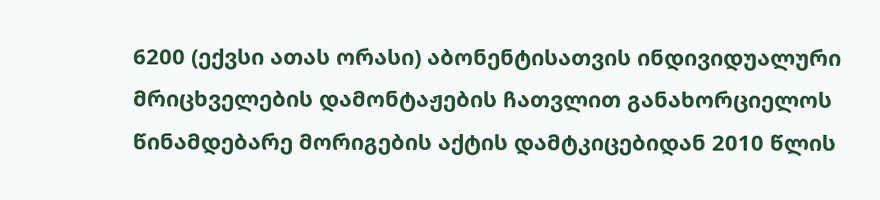6200 (ექვსი ათას ორასი) აბონენტისათვის ინდივიდუალური მრიცხველების დამონტაჟების ჩათვლით განახორციელოს წინამდებარე მორიგების აქტის დამტკიცებიდან 2010 წლის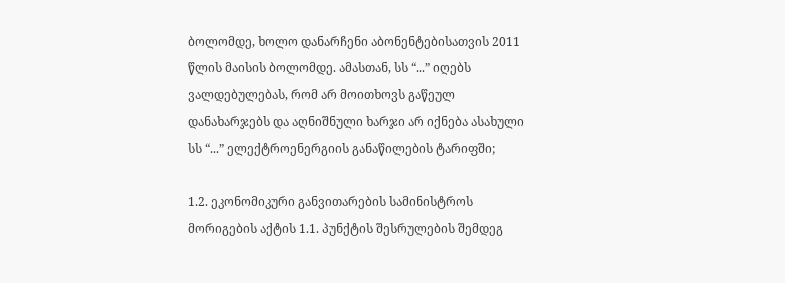ბოლომდე, ხოლო დანარჩენი აბონენტებისათვის 2011 წლის მაისის ბოლომდე. ამასთან, სს “...” იღებს ვალდებულებას, რომ არ მოითხოვს გაწეულ დანახარჯებს და აღნიშნული ხარჯი არ იქნება ასახული სს “...” ელექტროენერგიის განაწილების ტარიფში;

1.2. ეკონომიკური განვითარების სამინისტროს მორიგების აქტის 1.1. პუნქტის შესრულების შემდეგ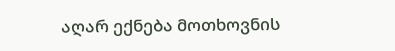აღარ ექნება მოთხოვნის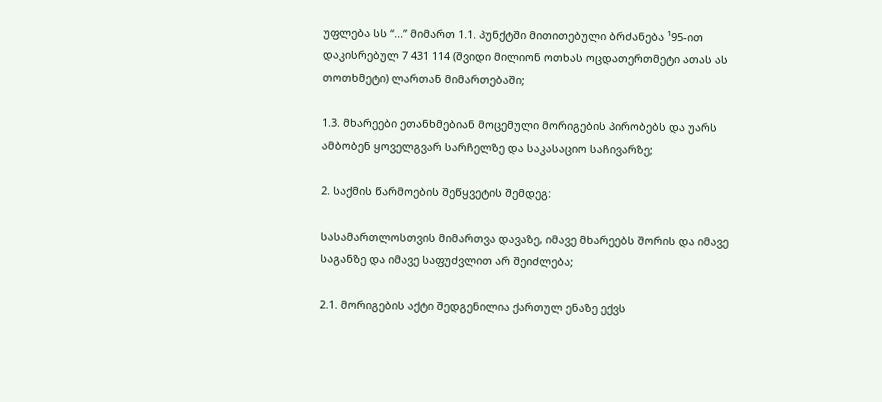უფლება სს “...” მიმართ 1.1. პუნქტში მითითებული ბრძანება ¹95-ით დაკისრებულ 7 431 114 (შვიდი მილიონ ოთხას ოცდათერთმეტი ათას ას თოთხმეტი) ლართან მიმართებაში;

1.3. მხარეები ეთანხმებიან მოცემული მორიგების პირობებს და უარს ამბობენ ყოველგვარ სარჩელზე და საკასაციო საჩივარზე;

2. საქმის წარმოების შეწყვეტის შემდეგ:

სასამართლოსთვის მიმართვა დავაზე, იმავე მხარეებს შორის და იმავე საგანზე და იმავე საფუძვლით არ შეიძლება;

2.1. მორიგების აქტი შედგენილია ქართულ ენაზე ექვს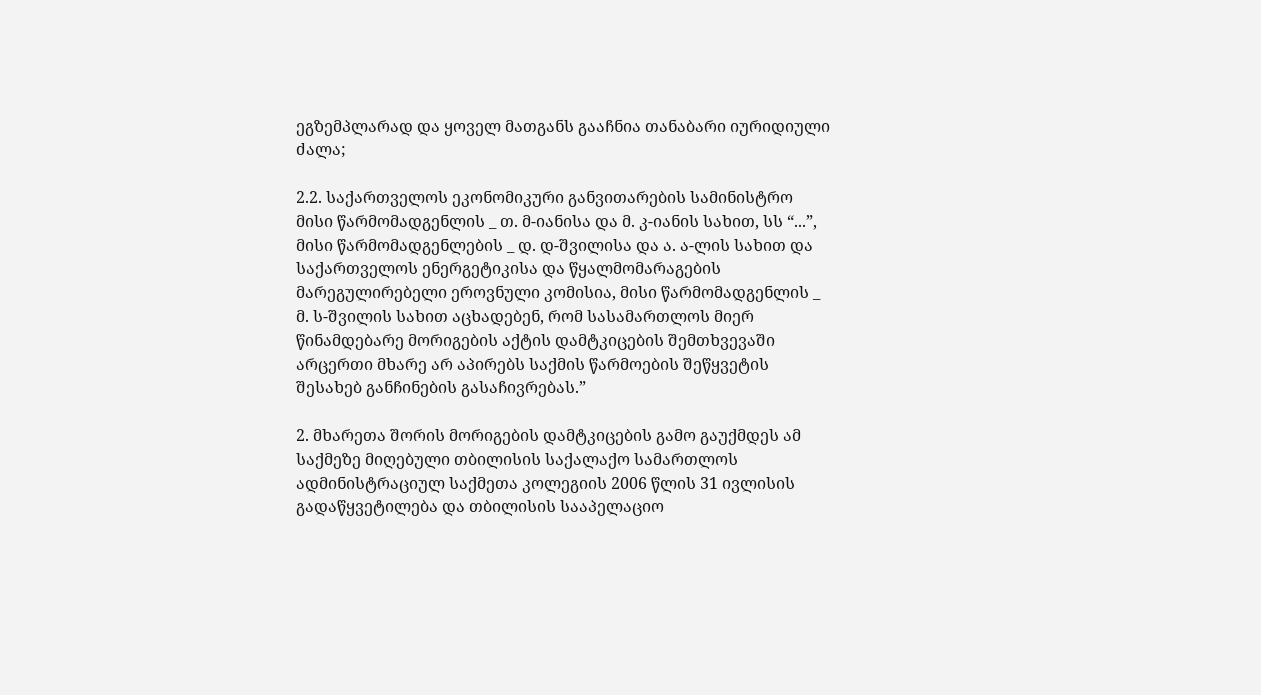ეგზემპლარად და ყოველ მათგანს გააჩნია თანაბარი იურიდიული ძალა;

2.2. საქართველოს ეკონომიკური განვითარების სამინისტრო მისი წარმომადგენლის _ თ. მ-იანისა და მ. კ-იანის სახით, სს “...”, მისი წარმომადგენლების _ დ. დ-შვილისა და ა. ა-ლის სახით და საქართველოს ენერგეტიკისა და წყალმომარაგების მარეგულირებელი ეროვნული კომისია, მისი წარმომადგენლის _ მ. ს-შვილის სახით აცხადებენ, რომ სასამართლოს მიერ წინამდებარე მორიგების აქტის დამტკიცების შემთხვევაში არცერთი მხარე არ აპირებს საქმის წარმოების შეწყვეტის შესახებ განჩინების გასაჩივრებას.”

2. მხარეთა შორის მორიგების დამტკიცების გამო გაუქმდეს ამ საქმეზე მიღებული თბილისის საქალაქო სამართლოს ადმინისტრაციულ საქმეთა კოლეგიის 2006 წლის 31 ივლისის გადაწყვეტილება და თბილისის სააპელაციო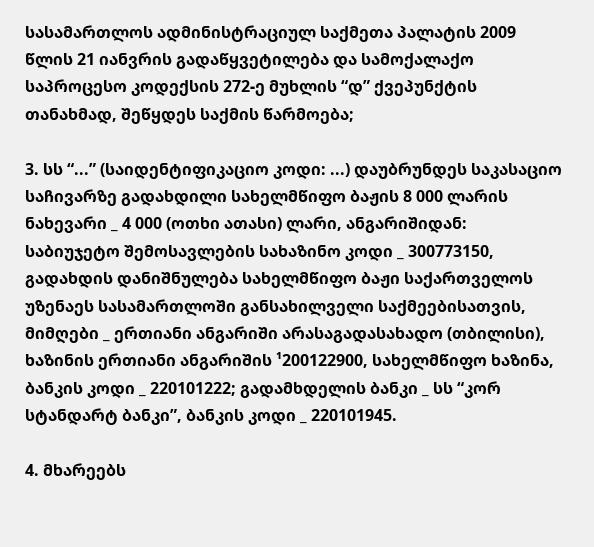სასამართლოს ადმინისტრაციულ საქმეთა პალატის 2009 წლის 21 იანვრის გადაწყვეტილება და სამოქალაქო საპროცესო კოდექსის 272-ე მუხლის “დ” ქვეპუნქტის თანახმად, შეწყდეს საქმის წარმოება;

3. სს “...” (საიდენტიფიკაციო კოდი: ...) დაუბრუნდეს საკასაციო საჩივარზე გადახდილი სახელმწიფო ბაჟის 8 000 ლარის ნახევარი _ 4 000 (ოთხი ათასი) ლარი, ანგარიშიდან: საბიუჯეტო შემოსავლების სახაზინო კოდი _ 300773150, გადახდის დანიშნულება სახელმწიფო ბაჟი საქართველოს უზენაეს სასამართლოში განსახილველი საქმეებისათვის, მიმღები _ ერთიანი ანგარიში არასაგადასახადო (თბილისი), ხაზინის ერთიანი ანგარიშის ¹200122900, სახელმწიფო ხაზინა, ბანკის კოდი _ 220101222; გადამხდელის ბანკი _ სს “კორ სტანდარტ ბანკი”, ბანკის კოდი _ 220101945.

4. მხარეებს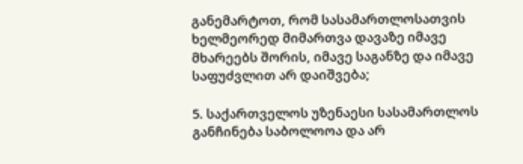განემარტოთ, რომ სასამართლოსათვის ხელმეორედ მიმართვა დავაზე იმავე მხარეებს შორის, იმავე საგანზე და იმავე საფუძვლით არ დაიშვება;

5. საქართველოს უზენაესი სასამართლოს განჩინება საბოლოოა და არ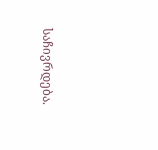საჩივრდება.